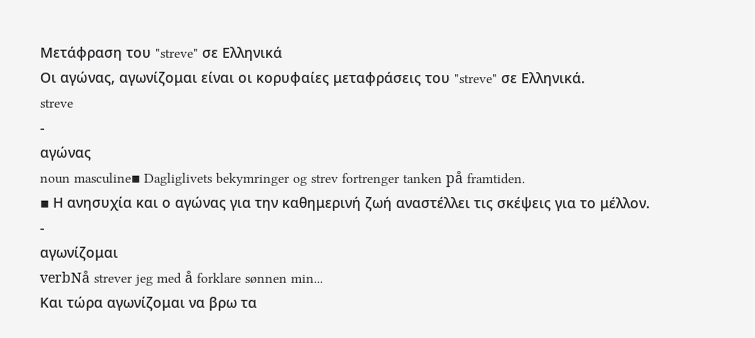Μετάφραση του "streve" σε Ελληνικά
Οι αγώνας, αγωνίζομαι είναι οι κορυφαίες μεταφράσεις του "streve" σε Ελληνικά.
streve
-
αγώνας
noun masculine▪ Dagliglivets bekymringer og strev fortrenger tanken på framtiden.
▪ Η ανησυχία και ο αγώνας για την καθημερινή ζωή αναστέλλει τις σκέψεις για το μέλλον.
-
αγωνίζομαι
verbNå strever jeg med å forklare sønnen min...
Και τώρα αγωνίζομαι να βρω τα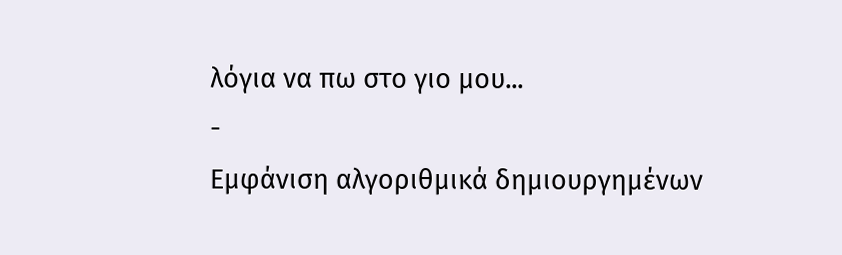λόγια να πω στο γιο μου...
-
Εμφάνιση αλγοριθμικά δημιουργημένων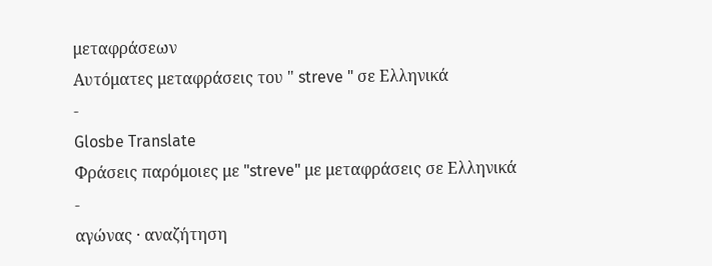μεταφράσεων
Αυτόματες μεταφράσεις του " streve " σε Ελληνικά
-
Glosbe Translate
Φράσεις παρόμοιες με "streve" με μεταφράσεις σε Ελληνικά
-
αγώνας · αναζήτηση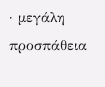· μεγάλη προσπάθεια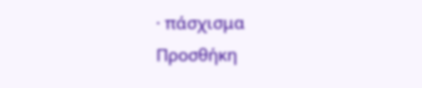· πάσχισμα
Προσθήκη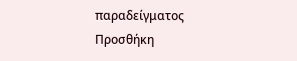παραδείγματος
Προσθήκη